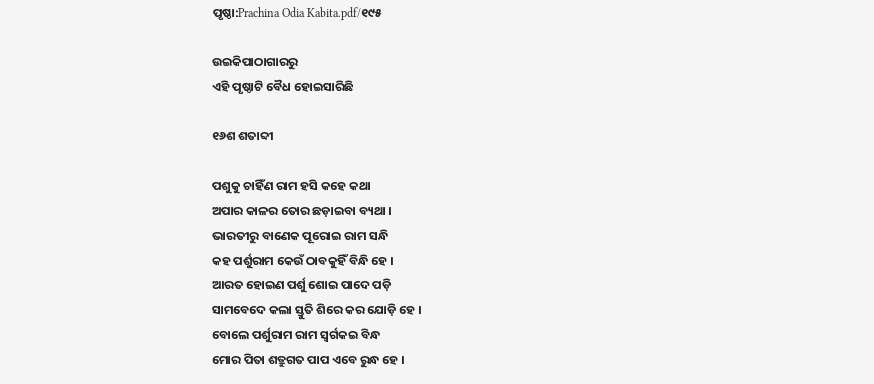ପୃଷ୍ଠା:Prachina Odia Kabita.pdf/୧୯୫

ଉଇକିପାଠାଗାର‌ରୁ
ଏହି ପୃଷ୍ଠାଟି ବୈଧ ହୋଇସାରିଛି

୧୬ଶ ଶତାବ୍ଦୀ

ପଶୁକୁ ଚାହିଁଣ ରାମ ହସି କହେ କଥା
ଅପାର କାଳର ତୋର ଛଡ଼ାଇବା ବ୍ୟଥା ।
ଭାରତୀରୁ ବାଣେକ ପୂରୋଇ ରାମ ସନ୍ଧି
କହ ପର୍ଶୁରାମ କେଉଁ ଠାବକୁହିଁ ବିନ୍ଧି ହେ ।
ଆରତ ହୋଇଣ ପର୍ଶୁ ଶୋଇ ପାଦେ ପଡ଼ି
ସାମବେଦେ କଲା ସ୍ତୁତି ଶିରେ କର ଯୋଡ଼ି ହେ ।
ବୋଲେ ପର୍ଶୁରାମ ରାମ ସ୍ୱର୍ଗକଇ ବିନ୍ଧ
ମୋର ପିତା ଶତ୍ରୁଗତ ପାପ ଏବେ ରୁନ୍ଧ ହେ ।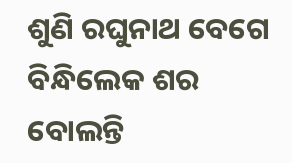ଶୁଣି ରଘୁନାଥ ବେଗେ ବିନ୍ଧିଲେକ ଶର
ବୋଲନ୍ତି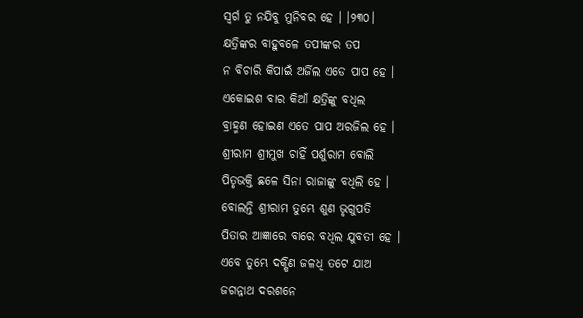ସ୍ୱର୍ଗ ତୁ ନଯିବୁ ମୁନିବର ହେ । ।୨୩୦।
କ୍ଷତ୍ରିଙ୍କର ବାହୁବଳେ ତପୀଙ୍କର ତପ
ନ ବିଚାରି କିପାଇଁ ଅର୍ଜିଲ ଏଡେ ପାପ ହେ ।
ଏକୋଇଶ ବାର କିଆଁ କ୍ଷତ୍ରିଙ୍କୁ ବଧିଲ
ବ୍ରାହ୍ମଣ ହୋଇଣ ଏତେ ପାପ ଅରଜିଲ ହେ ।
ଶ୍ରୀରାମ ଶ୍ରୀମୁଖ ଚାହିଁ ପର୍ଶୁରାମ ବୋଲି
ପିତୃଭକ୍ତି ଛଳେ ସିନା ରାଜାଙ୍କୁ ବଧିଲି ହେ ।
ବୋଲନ୍ତି ଶ୍ରୀରାମ ତୁମ୍ଭେ ଶୁଣ ଭୃଗୁପତି
ପିତାର ଆଜ୍ଞାରେ ବାରେ ବଧିଲ ଯୁବତୀ ହେ ।
ଏବେ ତୁମ୍ଭେ ଦକ୍ଷିଣ ଜଳଧି ତଟେ ଯାଅ
ଜଗନ୍ନାଥ ଦରଶନେ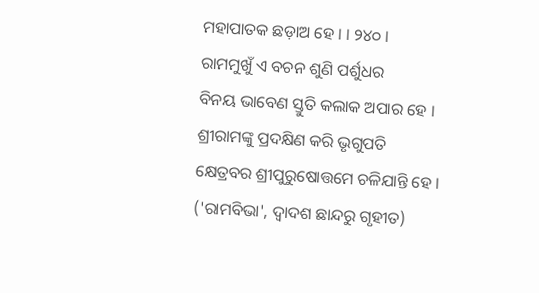ମହାପାତକ ଛଡ଼ାଅ ହେ । । ୨୪୦ ।
ରାମ‌ମୁଖୁଁ ଏ ବଚନ ଶୁଣି ପର୍ଶୁଧର
ବିନୟ ଭାବେଣ ସ୍ତୁତି କଲାକ ଅପାର ହେ ।
ଶ୍ରୀରାମଙ୍କୁ ପ୍ରଦକ୍ଷିଣ କରି ଭୃଗୁପତି
କ୍ଷେତ୍ରବର ଶ୍ରୀପୁରୁଷୋତ୍ତମେ ଚଳିଯାନ୍ତି ହେ ।
('ରାମବିଭା', ଦ୍ୱାଦଶ ଛାନ୍ଦରୁ ଗୃହୀତ)